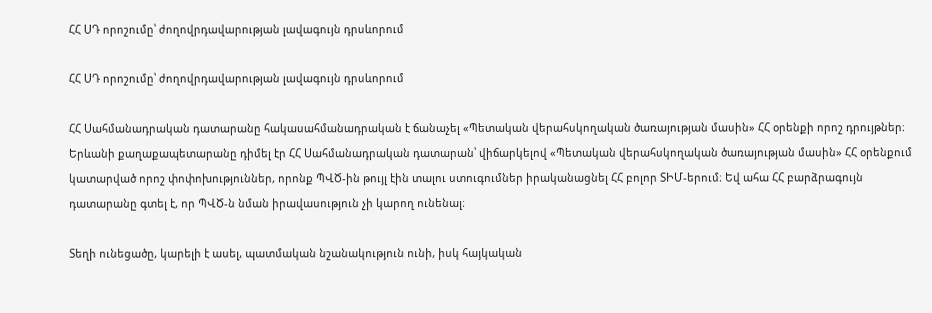ՀՀ ՍԴ որոշումը՝ ժողովրդավարության լավագույն դրսևորում

ՀՀ ՍԴ որոշումը՝ ժողովրդավարության լավագույն դրսևորում

ՀՀ Սահմանադրական դատարանը հակասահմանադրական է ճանաչել «Պետական վերահսկողական ծառայության մասին» ՀՀ օրենքի որոշ դրույթներ։ Երևանի քաղաքապետարանը դիմել էր ՀՀ Սահմանադրական դատարան՝ վիճարկելով «Պետական վերահսկողական ծառայության մասին» ՀՀ օրենքում կատարված որոշ փոփոխություններ, որոնք ՊՎԾ-ին թույլ էին տալու ստուգումներ իրականացնել ՀՀ բոլոր ՏԻՄ-երում։ Եվ ահա ՀՀ բարձրագույն դատարանը գտել է, որ ՊՎԾ-ն նման իրավասություն չի կարող ունենալ։

Տեղի ունեցածը, կարելի է ասել, պատմական նշանակություն ունի, իսկ հայկական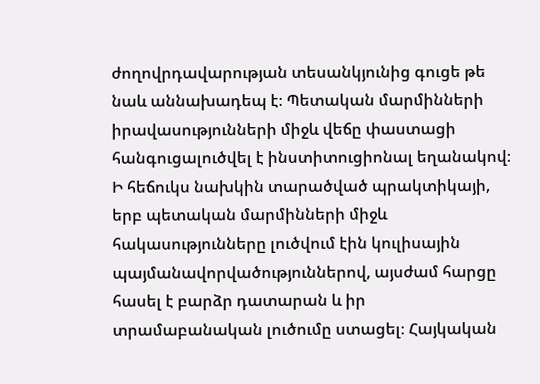ժողովրդավարության տեսանկյունից գուցե թե նաև աննախադեպ է։ Պետական մարմինների իրավասությունների միջև վեճը փաստացի հանգուցալուծվել է ինստիտուցիոնալ եղանակով։ Ի հեճուկս նախկին տարածված պրակտիկայի, երբ պետական մարմինների միջև հակասությունները լուծվում էին կուլիսային պայմանավորվածություններով, այսժամ հարցը հասել է բարձր դատարան և իր տրամաբանական լուծումը ստացել։ Հայկական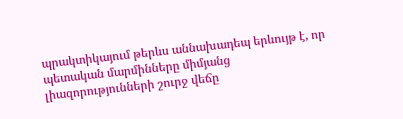պրակտիկայում թերևս աննախադեպ երևույթ է, որ պետական մարմինները միմյանց լիազորությունների շուրջ վեճը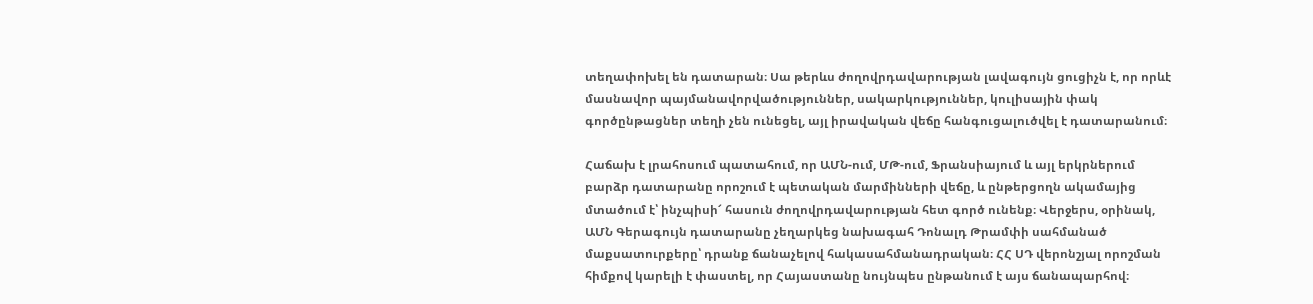տեղափոխել են դատարան։ Սա թերևս ժողովրդավարության լավագույն ցուցիչն է, որ որևէ մասնավոր պայմանավորվածություններ, սակարկություններ, կուլիսային փակ գործընթացներ տեղի չեն ունեցել, այլ իրավական վեճը հանգուցալուծվել է դատարանում։

Հաճախ է լրահոսում պատահում, որ ԱՄՆ-ում, ՄԹ-ում, Ֆրանսիայում և այլ երկրներում բարձր դատարանը որոշում է պետական մարմինների վեճը, և ընթերցողն ակամայից մտածում է՝ ինչպիսի՜ հասուն ժողովրդավարության հետ գործ ունենք։ Վերջերս, օրինակ, ԱՄՆ Գերագույն դատարանը չեղարկեց նախագահ Դոնալդ Թրամփի սահմանած մաքսատուրքերը՝ դրանք ճանաչելով հակասահմանադրական։ ՀՀ ՍԴ վերոնշյալ որոշման հիմքով կարելի է փաստել, որ Հայաստանը նույնպես ընթանում է այս ճանապարհով։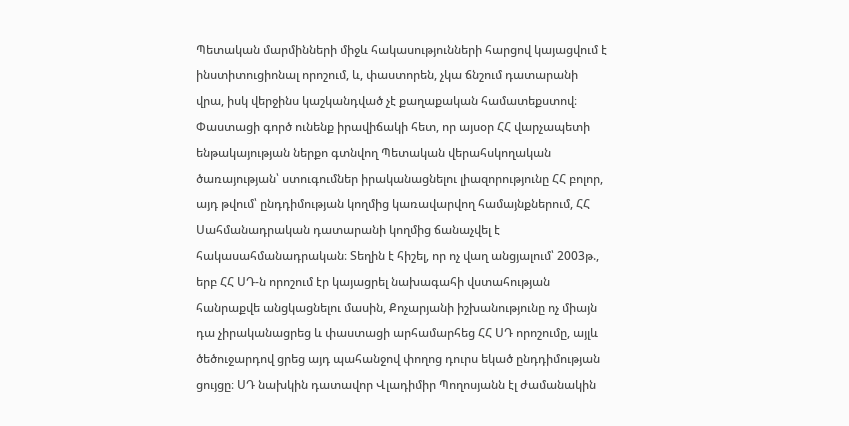Պետական մարմինների միջև հակասությունների հարցով կայացվում է ինստիտուցիոնալ որոշում, և, փաստորեն, չկա ճնշում դատարանի վրա, իսկ վերջինս կաշկանդված չէ քաղաքական համատեքստով։ Փաստացի գործ ունենք իրավիճակի հետ, որ այսօր ՀՀ վարչապետի ենթակայության ներքո գտնվող Պետական վերահսկողական ծառայության՝ ստուգումներ իրականացնելու լիազորությունը ՀՀ բոլոր, այդ թվում՝ ընդդիմության կողմից կառավարվող համայնքներում, ՀՀ Սահմանադրական դատարանի կողմից ճանաչվել է հակասահմանադրական։ Տեղին է հիշել, որ ոչ վաղ անցյալում՝ 2003թ., երբ ՀՀ ՍԴ-ն որոշում էր կայացրել նախագահի վստահության հանրաքվե անցկացնելու մասին, Քոչարյանի իշխանությունը ոչ միայն դա չիրականացրեց և փաստացի արհամարհեց ՀՀ ՍԴ որոշումը, այլև ծեծուջարդով ցրեց այդ պահանջով փողոց դուրս եկած ընդդիմության ցույցը։ ՍԴ նախկին դատավոր Վլադիմիր Պողոսյանն էլ ժամանակին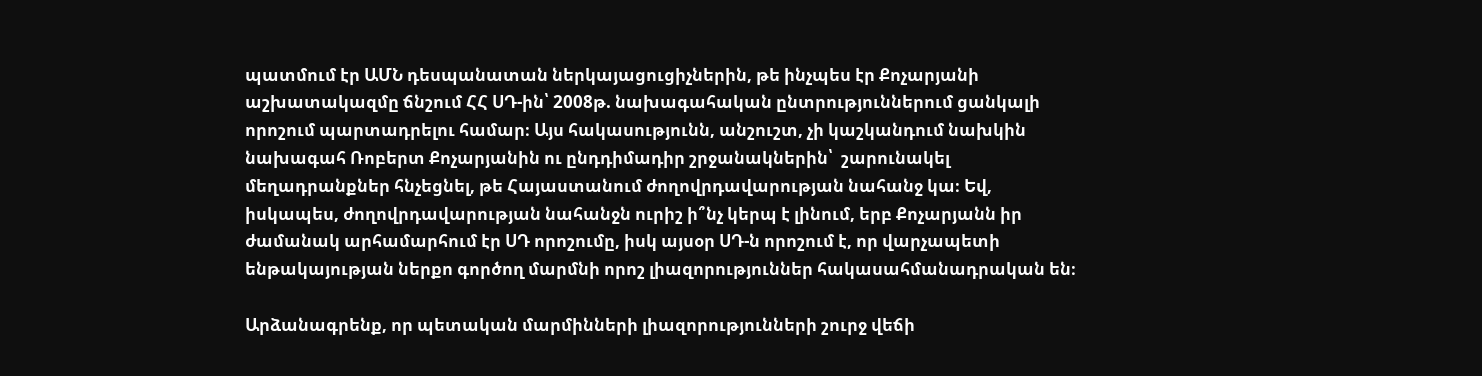պատմում էր ԱՄՆ դեսպանատան ներկայացուցիչներին, թե ինչպես էր Քոչարյանի աշխատակազմը ճնշում ՀՀ ՍԴ-ին՝ 2008թ. նախագահական ընտրություններում ցանկալի որոշում պարտադրելու համար։ Այս հակասությունն, անշուշտ, չի կաշկանդում նախկին նախագահ Ռոբերտ Քոչարյանին ու ընդդիմադիր շրջանակներին՝  շարունակել մեղադրանքներ հնչեցնել, թե Հայաստանում ժողովրդավարության նահանջ կա։ Եվ, իսկապես, ժողովրդավարության նահանջն ուրիշ ի՞նչ կերպ է լինում, երբ Քոչարյանն իր ժամանակ արհամարհում էր ՍԴ որոշումը, իսկ այսօր ՍԴ-ն որոշում է, որ վարչապետի ենթակայության ներքո գործող մարմնի որոշ լիազորություններ հակասահմանադրական են։

Արձանագրենք, որ պետական մարմինների լիազորությունների շուրջ վեճի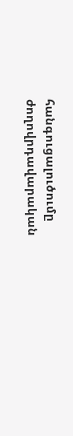հանգուցալուծումը ժողովրդավարական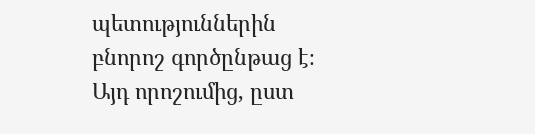պետություններին բնորոշ գործընթաց է։ Այդ որոշումից, ըստ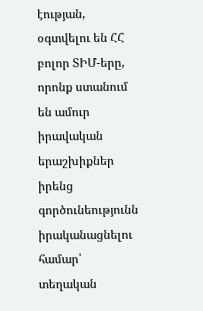էության, օգտվելու են ՀՀ բոլոր ՏԻՄ-երը, որոնք ստանում են ամուր իրավական երաշխիքներ իրենց գործունեությունն իրականացնելու համար՝ տեղական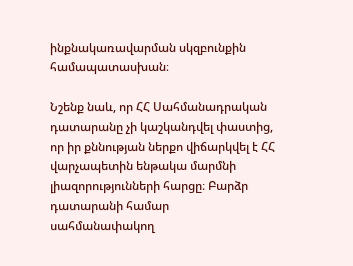ինքնակառավարման սկզբունքին համապատասխան։

Նշենք նաև, որ ՀՀ Սահմանադրական դատարանը չի կաշկանդվել փաստից, որ իր քննության ներքո վիճարկվել է ՀՀ վարչապետին ենթակա մարմնի լիազորությունների հարցը։ Բարձր դատարանի համար սահմանափակող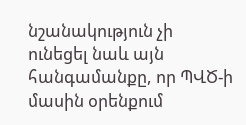նշանակություն չի ունեցել նաև այն հանգամանքը, որ ՊՎԾ-ի մասին օրենքում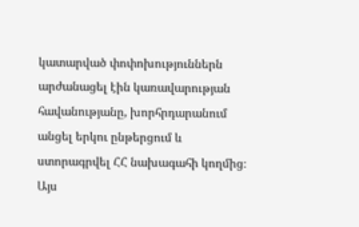կատարված փոփոխություններն արժանացել էին կառավարության հավանությանը, խորհրդարանում անցել երկու ընթերցում և ստորագրվել ՀՀ նախագահի կողմից։ Այս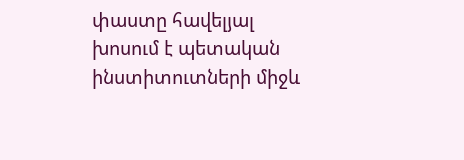փաստը հավելյալ խոսում է պետական ինստիտուտների միջև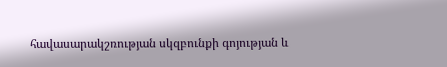հավասարակշռության սկզբունքի գոյության և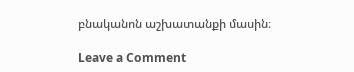բնականոն աշխատանքի մասին։

Leave a Comment